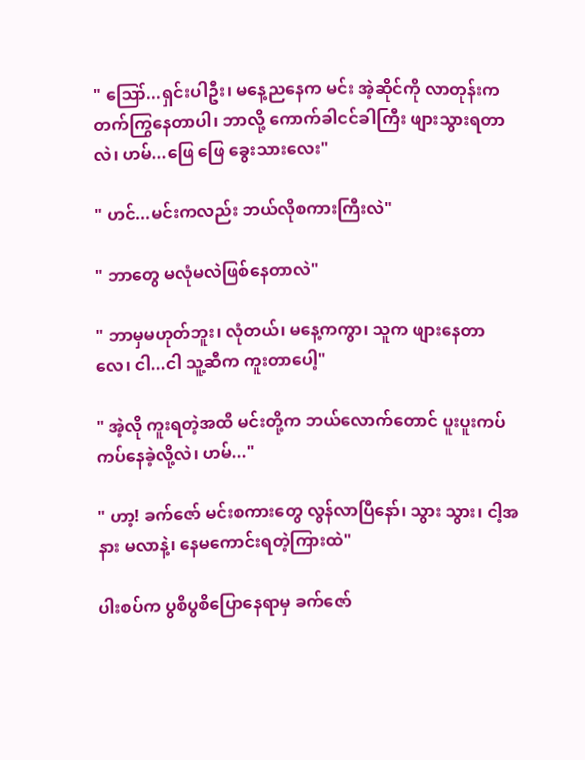" ဪ...ရှင်းပါဦး၊ မနေ့ညနေက မင်း အဲ့ဆိုင်ကို လာတုန်းက တက်ကြွနေတာပါ၊ ဘာလို့ ကောက်ခါငင်ခါကြီး ဖျားသွားရတာလဲ၊ ဟမ်...ဖြေ ဖြေ ခွေးသားလေး"

" ဟင်...မင်းကလည်း ဘယ်လိုစကားကြီးလဲ"

" ဘာတွေ မလုံမလဲဖြစ်နေတာလဲ"

" ဘာမှမဟုတ်ဘူး၊ လုံတယ်၊ မနေ့ကကွာ၊ သူက ဖျားနေတာလေ၊ ငါ...ငါ သူ့ဆီက ကူးတာပေါ့"

" အဲ့လို ကူးရတဲ့အထိ မင်းတို့က ဘယ်လောက်တောင် ပူးပူးကပ်ကပ်နေခဲ့လို့လဲ၊ ဟမ်..."

" ဟာ့! ခက်ဇော် မင်းစကားတွေ လွန်လာပြီနော်၊ သွား သွား၊ ငါ့အနား မလာနဲ့၊ နေမကောင်းရတဲ့ကြားထဲ"

ပါးစပ်က ပွစိပွစိပြောနေရာမှ ခက်ဇော်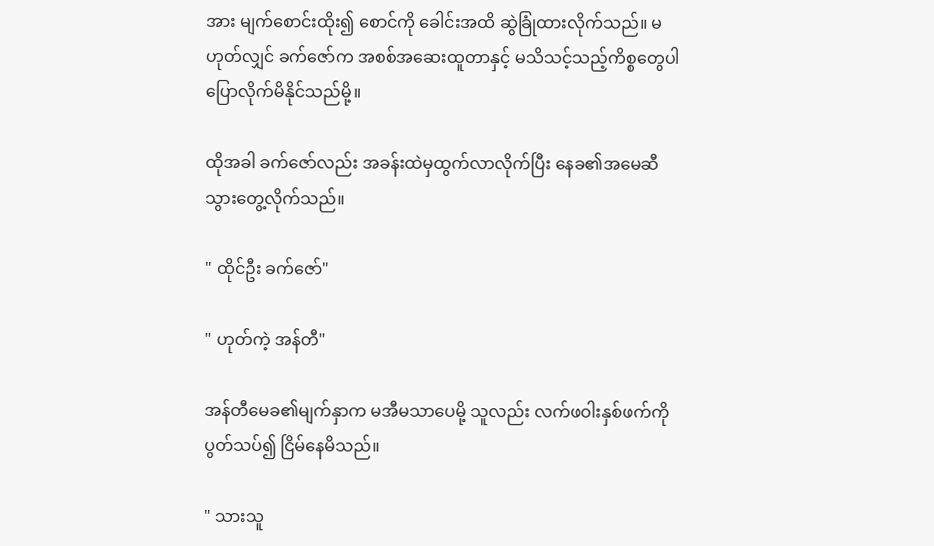အား မျက်စောင်းထိုး၍ စောင်ကို ခေါင်းအထိ ဆွဲခြုံထားလိုက်သည်။ မဟုတ်လျှင် ခက်ဇော်က အစစ်အဆေးထူတာနှင့် မသိသင့်သည့်ကိစ္စတွေပါ ပြောလိုက်မိနိုင်သည်မို့။

ထိုအခါ ခက်ဇော်လည်း အခန်းထဲမှထွက်လာလိုက်ပြီး နေခ၏အမေဆီ သွားတွေ့လိုက်သည်။

" ထိုင်ဦး ခက်ဇော်"

" ဟုတ်ကဲ့ အန်တီ"

အန်တီမေခ၏မျက်နှာက မအီမသာပေမို့ သူလည်း လက်ဖဝါးနှစ်ဖက်ကို ပွတ်သပ်၍ ငြိမ်နေမိသည်။

" သားသူ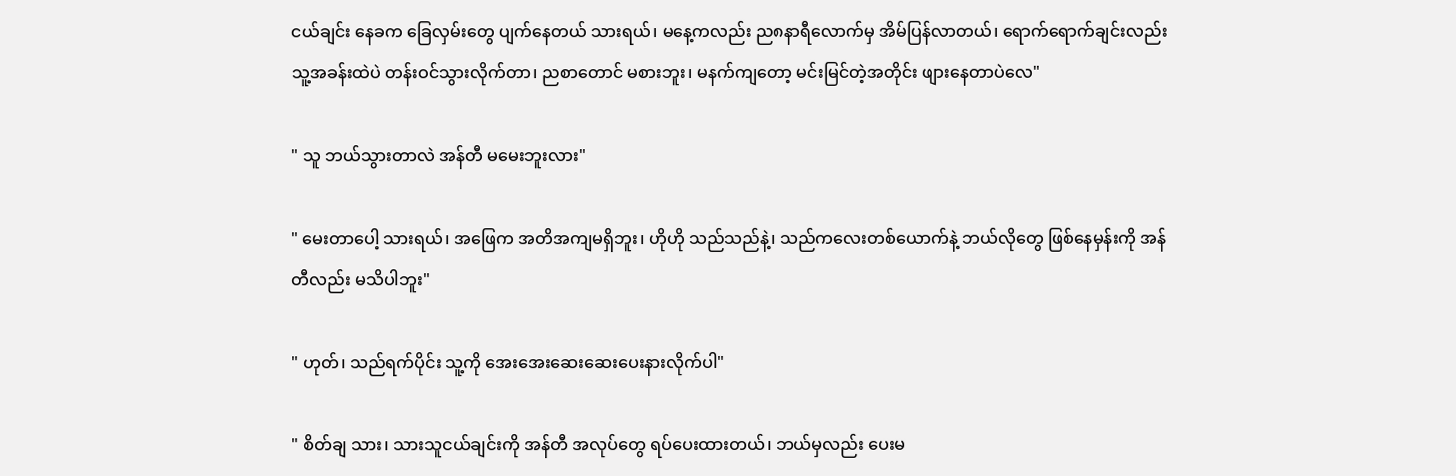ငယ်ချင်း နေခက ခြေလှမ်းတွေ ပျက်နေတယ် သားရယ်၊ မနေ့ကလည်း ည၈နာရီလောက်မှ အိမ်ပြန်လာတယ်၊ ရောက်ရောက်ချင်းလည်း သူ့အခန်းထဲပဲ တန်းဝင်သွားလိုက်တာ၊ ညစာတောင် မစားဘူး၊ မနက်ကျတော့ မင်းမြင်တဲ့အတိုင်း ဖျားနေတာပဲလေ"

" သူ ဘယ်သွားတာလဲ အန်တီ မမေးဘူးလား"

" မေးတာပေါ့ သားရယ်၊ အဖြေက အတိအကျမရှိဘူး၊ ဟိုဟို သည်သည်နဲ့၊ သည်ကလေးတစ်ယောက်နဲ့ ဘယ်လိုတွေ ဖြစ်နေမှန်းကို အန်တီလည်း မသိပါဘူး"

" ဟုတ်၊ သည်ရက်ပိုင်း သူ့ကို အေးအေးဆေးဆေးပေးနားလိုက်ပါ"

" စိတ်ချ သား၊ သားသူငယ်ချင်းကို အန်တီ အလုပ်တွေ ရပ်ပေးထားတယ်၊ ဘယ်မှလည်း ပေးမ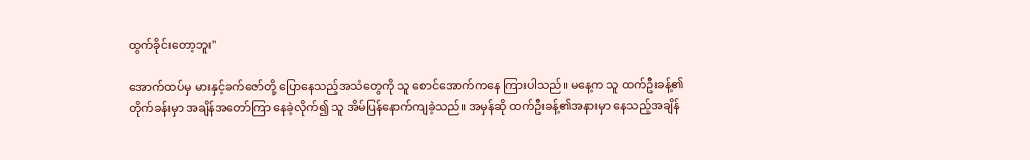ထွက်ခိုင်းတော့ဘူး"

အောက်ထပ်မှ မားနှင့်ခက်ဇော်တို့ ပြောနေသည့်အသံတွေကို သူ စောင်အောက်ကနေ ကြားပါသည်။ မနေ့က သူ ထက်ဦးခန့်၏တိုက်ခန်းမှာ အချိန်အတော်ကြာ နေခဲ့လိုက်၍ သူ အိမ်ပြန်နောက်ကျခဲ့သည်။ အမှန်ဆို ထက်ဦးခန့်၏အနားမှာ နေသည့်အချိန်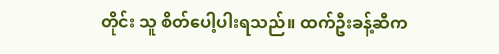တိုင်း သူ စိတ်ပေါ့ပါးရသည်။ ထက်ဦးခန့်ဆီက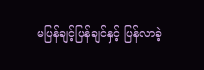မပြန်ချင့်ပြန်ချင်နှင့် ပြန်လာခဲ့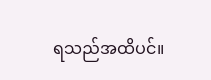ရသည်အထိပင်။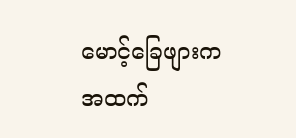မောင့်ခြေဖျားကအထက်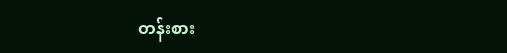တန်းစား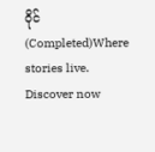ဝိုင် (Completed)Where stories live. Discover now